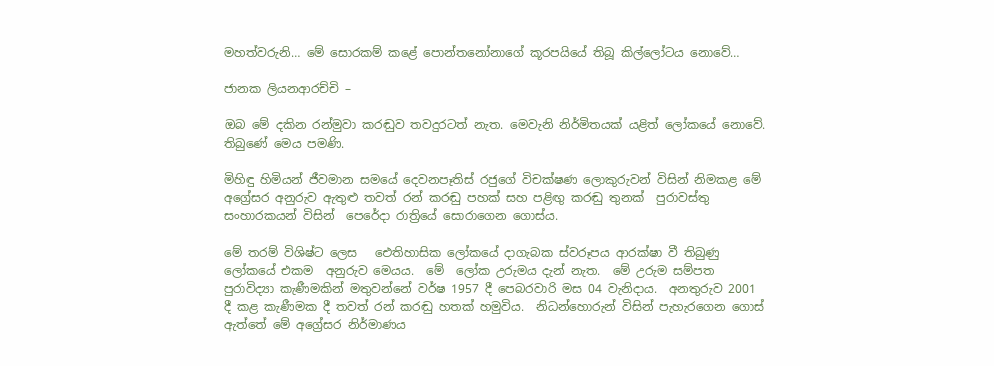මහත්වරුනි… මේ සොරකම් කළේ පොන්තනෝනාගේ කූරපයියේ තිබූ කිල්ලෝටය නොවේ…

ජානක ලියනආරච්චි –

ඔබ මේ දකින රන්මුවා කරඬුව තවදුරටත් නැත. මෙවැනි නිර්මිතයක් යළිත් ලෝකයේ නොවේ.  තිබුණේ මෙය පමණි.

මිහිඳු හිමියන් ජීවමාන සමයේ දෙවනපෑතිස් රජුගේ විචක්ෂණ ලොකුරුවන් විසින් නිමකළ මේ අග්‍රේසර අනුරුව ඇතුළු තවත් රන් කරඬු පහක් සහ පළිඟු කරඬු තුනක්  පුරාවස්තු සංහාරකයන් විසින්  පෙරේදා රාත්‍රියේ සොරාගෙන ගොස්ය.

මේ තරම් විශිෂ්ට ලෙස   ඓතිහාසික ලෝකයේ දාගැබක ස්වරූපය ආරක්ෂා වී තිබුණු ලෝකයේ එකම  අනුරුව මෙයය.  මේ  ලෝක උරුමය දැන් නැත.  මේ උරුම සම්පත පුරාවිද්‍යා කැණීමකින් මතුවන්නේ වර්ෂ 1957 දී පෙබරවාරි මස 04 වැනිදාය.  අනතුරුව 2001 දී කළ කැණීමක දී තවත් රන් කරඬු හතක් හමුවිය.  නිධන්හොරුන් විසින් පැහැරගෙන ගොස් ඇත්තේ මේ අග්‍රේසර නිර්මාණය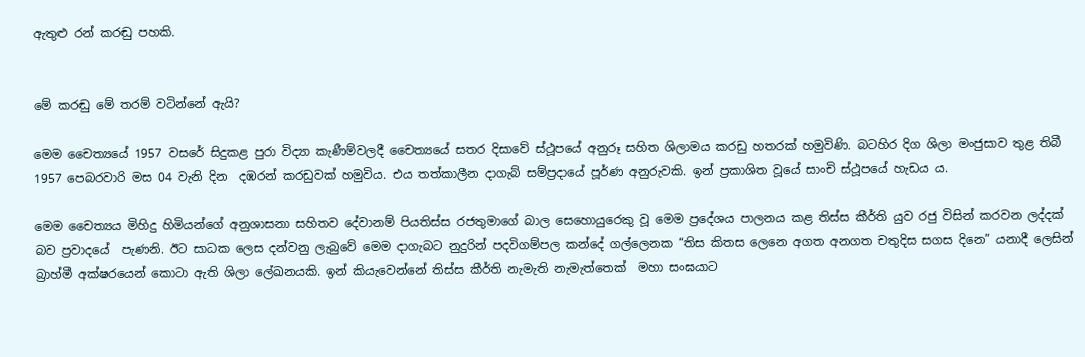ඇතුළු රන් කරඬු පහකි.


මේ කරඬු මේ තරම් වටින්නේ ඇයි?

මෙම චෛත්‍යයේ 1957 වසරේ සිදුකළ පුරා විද්‍යා කැණීම්වලදී චෛත්‍යයේ සතර දිසාවේ ස්ථූපයේ අනුරූ සහිත ශිලාමය කරඩු හතරක් හමුවිණි. බටහිර දිග ශිලා මංජුසාව තුළ තිබී 1957 පෙබරවාරි මස 04 වැනි දින  දඹරන් කරඩුවක් හමුවිය. එය තත්කාලීන දාගැබ් සම්ප්‍රදායේ පූර්ණ අනුරුවකි. ඉන් ප්‍රකාශිත වූයේ සාංචි ස්ථූපයේ හැඩය ය.

මෙම චෛත්‍යය මිහිදු හිමියන්ගේ අනුශාසනා සහිතව දේවානම් පියතිස්ස රජතුමාගේ බාල සෙහොයුරෙකු වූ මෙම ප්‍රදේශය පාලනය කළ තිස්ස කීර්ති යුව රජු විසින් කරවන ලද්දක් බව ප්‍රවාදයේ  පැණනි. ඊට සාධක ලෙස දන්වනු ලැබුවේ මෙම දාගැබට නුදුරින් පදවිගම්පල කන්දේ ගල්ලෙනක “තිස කිතස ලෙනෙ අගත අනගත චතුදිස සගස දිනෙ” යනාදී ලෙසින් බ්‍රාහ්මී අක්ෂරයෙන් කොටා ඇති ශිලා ලේඛනයකි. ඉන් කියැවෙන්නේ තිස්ස කීර්ති නැමැති නැමැත්තෙක්  මහා සංඝයාට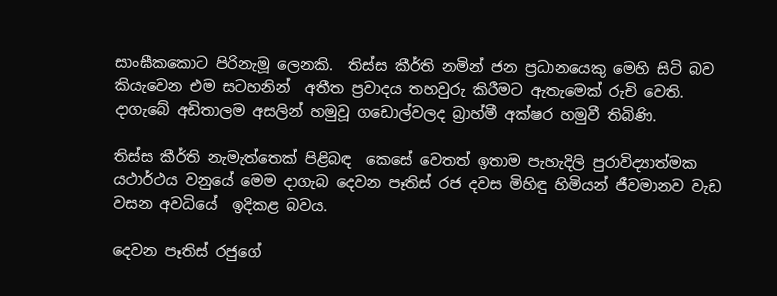සාංඝීකකොට පිරිනැමූ ලෙනකි.  තිස්ස කීර්ති නමින් ජන ප්‍රධානයෙකු මෙහි සිටි බව කියැවෙන එම සටහනින්  අතීත ප්‍රවාදය තහවුරු කිරීමට ඇතැමෙක් රුචි වෙති.    දාගැබේ අඩිතාලම අසලින් හමුවූ ගඩොල්වලද බ්‍රාහ්මී අක්ෂර හමුවී තිබිණි.

තිස්ස කීර්ති නැමැත්තෙක් පිළිබඳ  කෙසේ වෙතත් ඉතාම පැහැදිලි පුරාවිද්‍යාත්මක යථාර්ථය වනුයේ මෙම දාගැබ දෙවන පෑතිස් රජ දවස මිහිඳු හිමියන් ජීවමානව වැඩ වසන අවධියේ  ඉදිකළ බවය.

දෙවන පෑතිස් රජුගේ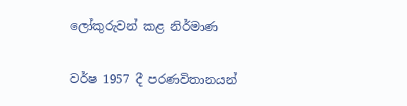ලෝකුරුවන් කළ නිර්මාණ

වර්ෂ 1957 දී පරණවිතානයන්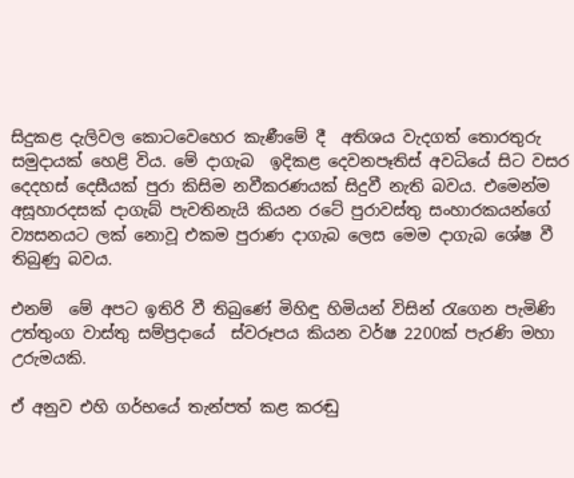සිදුකළ දැලිවල කොටවෙහෙර කැණීමේ දී  අතිශය වැදගත් තොරතුරු සමුදායක් හෙළි විය. මේ දාගැබ  ඉදිකළ දෙවනපෑතිස් අවධියේ සිට වසර දෙදහස් දෙසීයක් පුරා කිසිම නවීකරණයක් සිදුවී නැති බවය. එමෙන්ම අසූහාරදසක් දාගැබ් පැවතිනැයි කියන රටේ පුරාවස්තු සංහාරකයන්ගේ  ව්‍යසනයට ලක් නොවූ එකම පුරාණ දාගැබ ලෙස මෙම දාගැබ ශේෂ වී තිබුණු බවය.

එනම්  මේ අපට ඉතිරි වී තිබුණේ මිහිඳු හිමියන් විසින් රැගෙන පැමිණි උත්තුංග වාස්තු සම්ප්‍රදායේ  ස්වරූපය කියන වර්ෂ 2200ක් පැරණි මහා උරුමයකි.

ඒ අනුව එහි ගර්භයේ තැන්පත් කළ කරඬු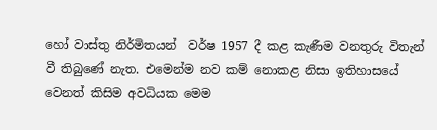හෝ වාස්තු නිර්මිතයන්  වර්ෂ 1957 දී කළ කැණීම වනතුරු විතැන් වී තිබුණේ නැත. එමෙන්ම නව කම් නොකළ නිසා ඉතිහාසයේ වෙනත් කිසිම අවධියක මෙම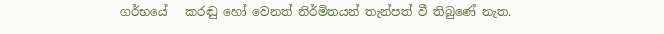ගර්භයේ   කරඬු හෝ වෙනත් නිර්මිතයන් තැන්පත් වී තිබුණේ නැත.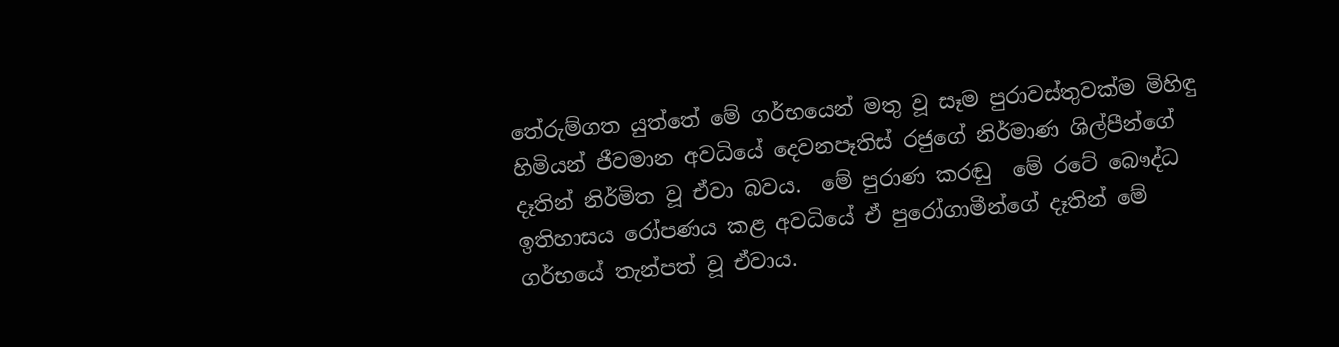තේරුම්ගත යුත්තේ මේ ගර්භයෙන් මතු වූ සෑම පුරාවස්තුවක්ම මිහිඳු හිමියන් ජීවමාන අවධියේ දෙවනපෑතිස් රජුගේ නිර්මාණ ශිල්පීන්ගේ දෑතින් නිර්මිත වූ ඒවා බවය.  මේ පුරාණ කරඬු  මේ රටේ බෞද්ධ ඉතිහාසය රෝපණය කළ අවධියේ ඒ පුරෝගාමීන්ගේ දෑතින් මේ ගර්භයේ තැන්පත් වූ ඒවාය.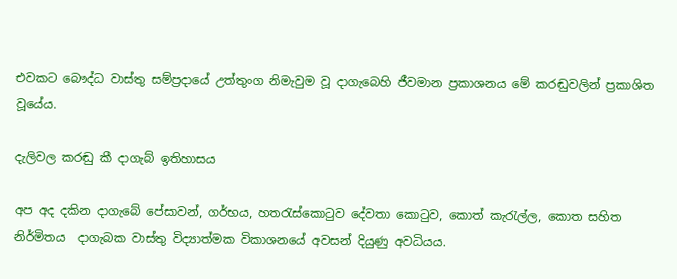එවකට බෞද්ධ වාස්තු සම්ප්‍රදායේ උත්තුංග නිමැවුම වූ දාගැබෙහි ජීවමාන ප්‍රකාශනය මේ කරඬුවලින් ප්‍රකාශිත වූයේය.

දැලිවල කරඬු කී දාගැබ් ඉතිහාසය

අප අද දකින දාගැබේ පේසාවන්, ගර්භය, හතරැස්කොටුව දේවතා කොටුව, කොත් කැරැල්ල, කොත සහිත නිර්මිතය  දාගැබක වාස්තු විද්‍යාත්මක විකාශනයේ අවසන් දියුණු අවධියය.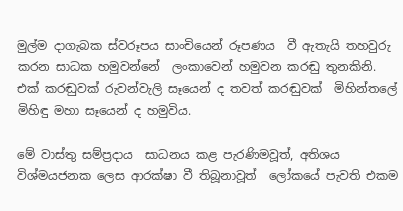මුල්ම දාගැබක ස්වරූපය සාංචියෙන් රූපණය  වී ඇතැයි තහවුරු කරන සාධක හමුවන්නේ  ලංකාවෙන් හමුවන කරඬු තුනකිනි. එක් කරඬුවක් රුවන්වැලි සෑයෙන් ද තවත් කරඬුවක්  මිහින්තලේ මිහිඳු මහා සෑයෙන් ද හමුවිය.

මේ වාස්තු සම්ප්‍රදාය  සාධනය කළ පැරණිමවූත්, අතිශය විශ්මයජනක ලෙස ආරක්ෂා වී තිබූනාවූත්  ලෝකයේ පැවති එකම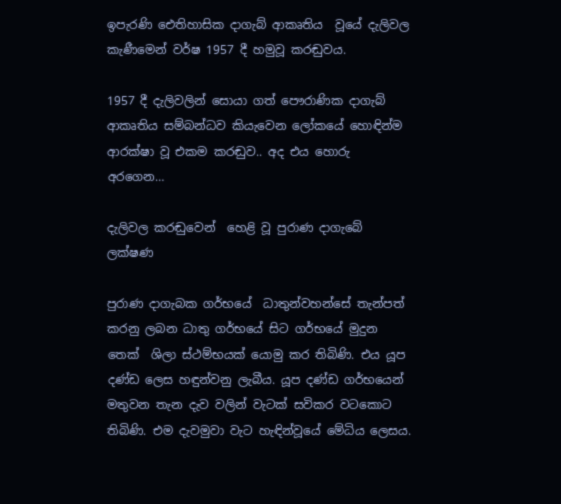ඉපැරණි ඓතිහාසික දාගැබ් ආකෘතිය  වූයේ දැලිවල කැණීමෙන් වර්ෂ 1957 දී හමුවූ කරඬුවය.

1957 දී දැලිවලින් සොයා ගත් පෞරාණික දාගැබ් ආකෘතිය සම්බන්ධව කියැවෙන ලෝකයේ හොඳින්ම ආරක්ෂා වූ එකම කරඬුව.. අද එය හොරු අරගෙන…

දැලිවල කරඬුවෙන්  හෙළි වූ පුරාණ දාගැබේ ලක්ෂණ

පුරාණ දාගැබක ගර්භයේ  ධාතුන්වහන්සේ තැන්පත් කරනු ලබන ධාතු ගර්භයේ සිට ගර්භයේ මුදුන තෙක්  ශිලා ස්ථම්භයක් යොමු කර තිබිණි. එය යූප දණ්ඩ ලෙස හඳුන්වනු ලැබීය. යූප දණ්ඩ ගර්භයෙන් මතුවන තැන දැව වලින් වැටක් සවිකර වටකොට තිබිණි. එම දැවමුවා වැට හැඳින්වූයේ මේධිය ලෙසය.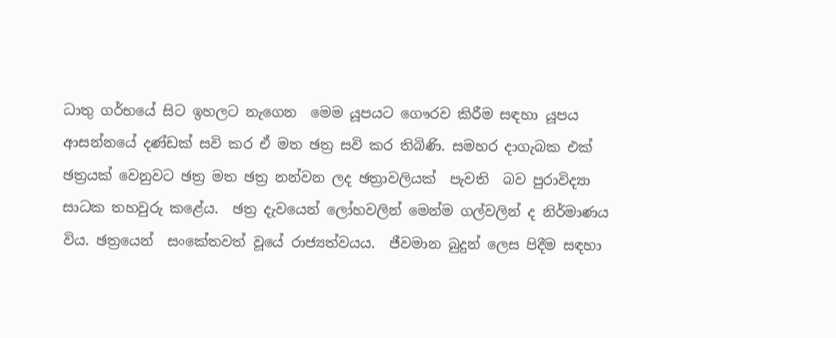ධාතු ගර්භයේ සිට ඉහලට නැගෙන  මෙම යූපයට ගෞරව කිරීම සඳහා යූපය ආසන්නයේ දණ්ඩක් සවි කර ඒ මත ඡත්‍ර සවි කර තිබිණි. සමහර දාගැබක එක් ඡත්‍රයක් වෙනුවට ඡත්‍ර මත ඡත්‍ර නන්වන ලද ඡත්‍රාවලියක්  පැවති  බව පුරාවිද්‍යා සාධක තහවුරු කළේය.  ඡත්‍ර දැවයෙන් ලෝහවලින් මෙන්ම ගල්වලින් ද නිර්මාණය විය. ඡත්‍රයෙන්  සංකේතවත් වූයේ රාජ්‍යත්වයය.  ජීවමාන බුදුන් ලෙස පිදීම සඳහා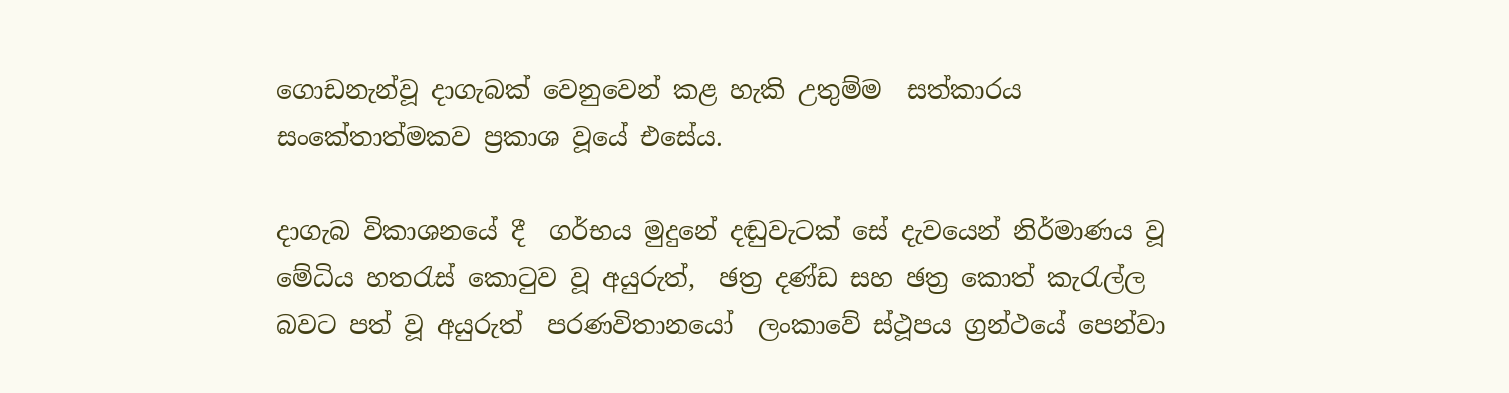ගොඩනැන්වූ දාගැබක් වෙනුවෙන් කළ හැකි උතුම්ම  සත්කාරය සංකේතාත්මකව ප්‍රකාශ වූයේ එසේය.

දාගැබ විකාශනයේ දී  ගර්භය මුදුනේ දඬුවැටක් සේ දැවයෙන් නිර්මාණය වූ මේධිය හතරැස් කොටුව වූ අයුරුත්,  ඡත්‍ර දණ්ඩ සහ ඡත්‍ර කොත් කැරැල්ල බවට පත් වූ අයුරුත්  පරණවිතානයෝ  ලංකාවේ ස්ථූපය ග්‍රන්ථයේ පෙන්වා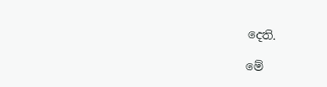දෙති.

මේ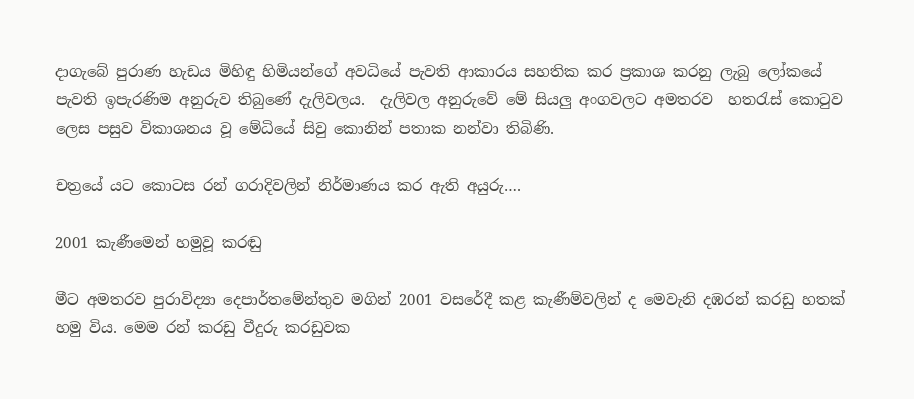දාගැබේ පුරාණ හැඩය මිහිඳු හිමියන්ගේ අවධියේ පැවති ආකාරය සහතික කර ප්‍රකාශ කරනු ලැබු ලෝකයේ පැවති ඉපැරණිම අනුරුව තිබුණේ දැලිවලය.  දැලිවල අනුරුවේ මේ සියලු අංගවලට අමතරව  හතරැස් කොටුව ලෙස පසුව විකාශනය වූ මේධියේ සිවු කොනින් පතාක නන්වා තිබිණි.

චත්‍රයේ යට කොටස රන් ගරාදිවලින් නිර්මාණය කර ඇති අයුරු….

2001 කැණීමෙන් හමුවූ කරඬු

මීට අමතරව පුරාවිද්‍යා දෙපාර්තමේන්තුව මගින් 2001 වසරේදී කළ කැණීම්වලින් ද මෙවැනි දඹරන් කරඩු හතක් හමු විය. මෙම රන් කරඩු වීදුරු කරඩුවක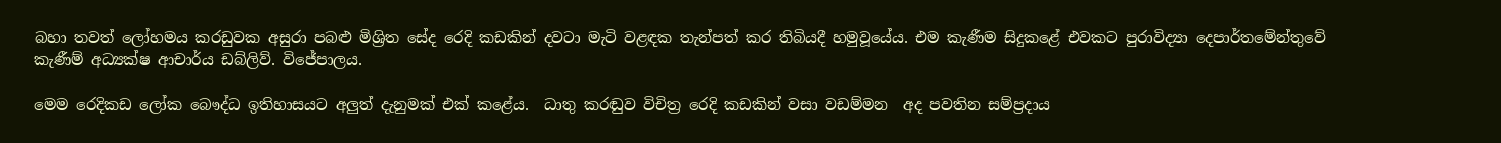බහා තවත් ලෝහමය කරඩුවක අසුරා පබළු මිශ්‍රිත සේද රෙදි කඩකින් දවටා මැටි වළඳක තැන්පත් කර තිබියදී හමුවූයේය. එම කැණීම සිදුකළේ එවකට පුරාවිද්‍යා දෙපාර්තමේන්තුවේ කැණීම් අධ්‍යක්ෂ ආචාර්ය ඩබ්ලිව්. විජේපාලය.

මෙම රෙදිකඩ ලෝක බෞද්ධ ඉතිහාසයට අලුත් දැනුමක් එක් කළේය.  ධාතු කරඬුව විචිත්‍ර රෙදි කඩකින් වසා වඩම්මන  අද පවතින සම්ප්‍රදාය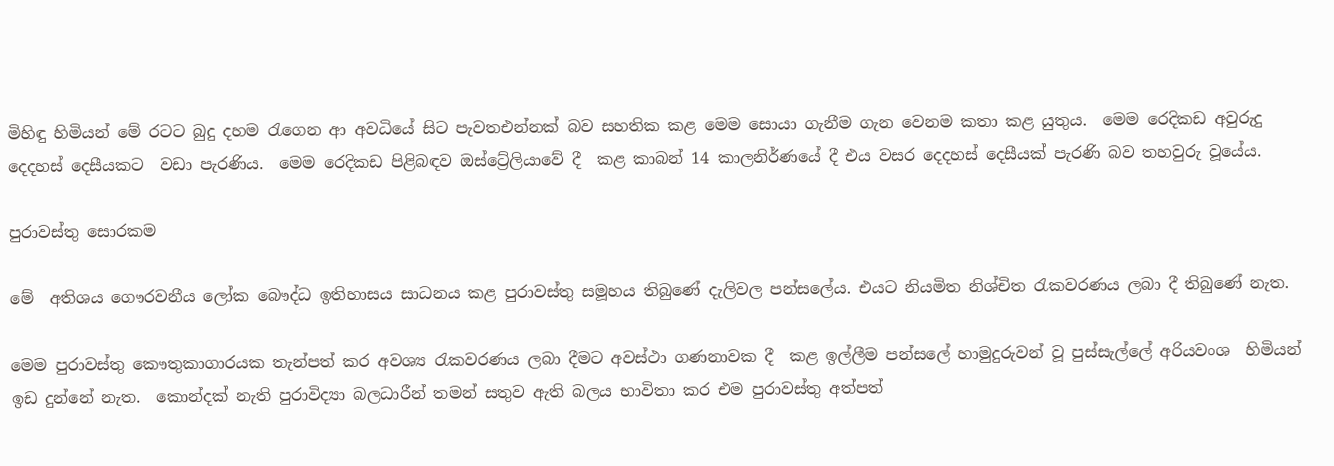මිහිඳු හිමියන් මේ රටට බුදු දහම රැගෙන ආ අවධියේ සිට පැවතඑන්නක් බව සහතික කළ මෙම සොයා ගැනීම ගැන වෙනම කතා කළ යුතුය.  මෙම රෙදිකඩ අවුරුදු දෙදහස් දෙසීයකට  වඩා පැරණිය.  මෙම රෙදිකඩ පිළිබඳව ඔස්ට්‍රේලියාවේ දී  කළ කාබන් 14 කාලනිර්ණයේ දී එය වසර දෙදහස් දෙසීයක් පැරණි බව තහවුරු වූයේය.

පුරාවස්තු සොරකම

මේ  අතිශය ගෞරවනීය ලෝක බෞද්ධ ඉතිහාසය සාධනය කළ පුරාවස්තු සමූහය තිබුණේ දැලිවල පන්සලේය. එයට නියමිත නිශ්චිත රැකවරණය ලබා දී තිබුණේ නැත.

මෙම පුරාවස්තු කෞතුකාගාරයක තැන්පත් කර අවශ්‍ය රැකවරණය ලබා දීමට අවස්ථා ගණනාවක දී  කළ ඉල්ලීම පන්සලේ හාමුදුරුවන් වූ පුස්සැල්ලේ අරියවංශ  හිමියන් ඉඩ දුන්නේ නැත.  කොන්දක් නැති පුරාවිද්‍යා බලධාරීන් තමන් සතුව ඇති බලය භාවිතා කර එම පුරාවස්තු අත්පත්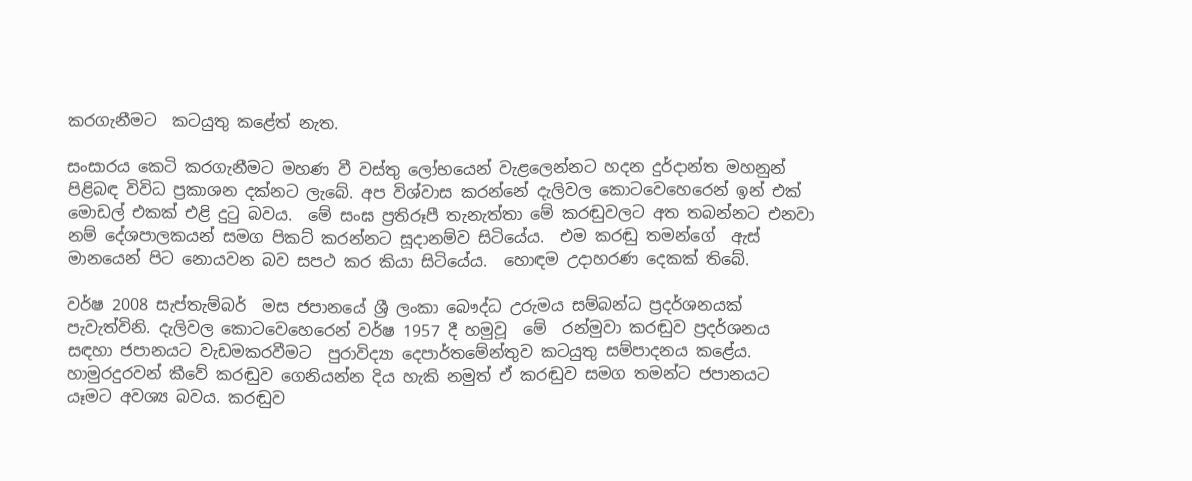කරගැනීමට  කටයුතු කළේත් නැත.

සංසාරය කෙටි කරගැනීමට මහණ වී වස්තු ලෝභයෙන් වැළලෙන්නට හදන දුර්දාන්ත මහනුන් පිළිබඳ විවිධ ප්‍රකාශන දක්නට ලැබේ. අප විශ්වාස කරන්නේ දැලිවල කොටවෙහෙරෙන් ඉන් එක් මොඩල් එකක් එළි දුටු බවය.  මේ සංඝ ප්‍රතිරූපී තැනැත්තා මේ කරඬුවලට අත තබන්නට එනවා නම් දේශපාලකයන් සමග පිකට් කරන්නට සූදානම්ව සිටියේය.  එම කරඬු තමන්ගේ  ඇස් මානයෙන් පිට නොයවන බව සපථ කර කියා සිටියේය.  හොඳම උදාහරණ දෙකක් තිබේ.

වර්ෂ 2008 සැප්තැම්බර්  මස ජපානයේ ශ්‍රී ලංකා බෞද්ධ උරුමය සම්බන්ධ ප්‍රදර්ශනයක් පැවැත්විනි. දැලිවල කොටවෙහෙරෙන් වර්ෂ 1957 දී හමුවූ  මේ  රන්මුවා කරඬුව ප්‍රදර්ශනය සඳහා ජපානයට වැඩමකරවීමට  පුරාවිද්‍යා දෙපාර්තමේන්තුව කටයුතු සම්පාදනය කළේය.  හාමුරදුරවන් කීවේ කරඬුව ගෙනියන්න දිය හැකි නමුත් ඒ කරඬුව සමග තමන්ට ජපානයට යෑමට අවශ්‍ය බවය. කරඬුව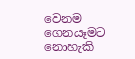වෙනම ගෙනයෑමට නොහැකි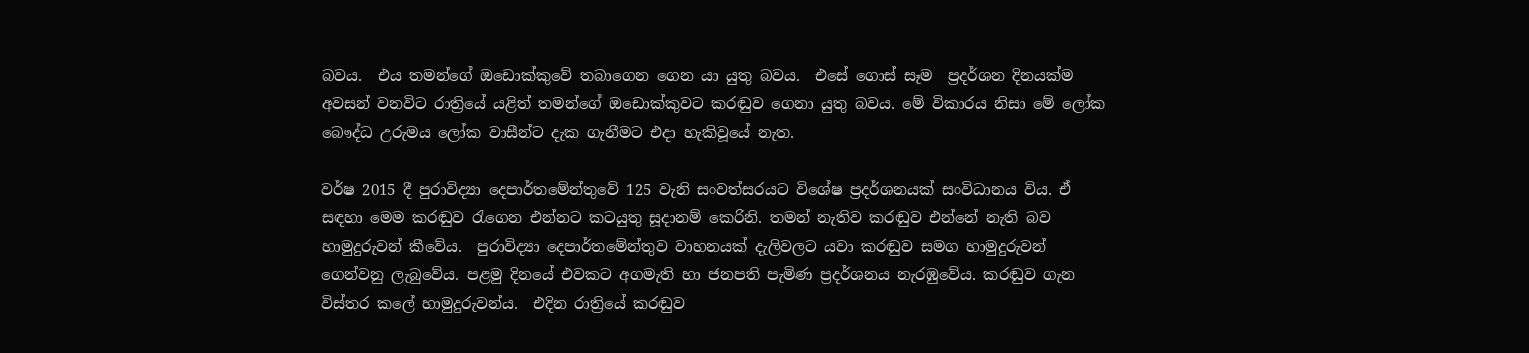බවය.  එය තමන්ගේ ඔඩොක්කුවේ තබාගෙන ගෙන යා යුතු බවය.  එසේ ගොස් සෑම  ප්‍රදර්ශන දිනයක්ම  අවසන් වනවිට රාත්‍රියේ යළිත් තමන්ගේ ඔඩොක්කුවට කරඬුව ගෙනා යුතු බවය. මේ විකාරය නිසා මේ ලෝක බෞද්ධ උරුමය ලෝක වාසීන්ට දැක ගැනීමට එදා හැකිවූයේ නැත.

වර්ෂ 2015 දී පුරාවිද්‍යා දෙපාර්තමේන්තුවේ 125 වැනි සංවත්සරයට විශේෂ ප්‍රදර්ශනයක් සංවිධානය විය. ඒ සඳහා මෙම කරඬුව රැගෙන එන්නට කටයුතු සූදානම් කෙරිනි. තමන් නැතිව කරඬුව එන්නේ නැති බව හාමුදුරුවන් කීවේය.  පුරාවිද්‍යා දෙපාර්තමේන්තුව වාහනයක් දැලිවලට යවා කරඬුව සමග හාමුදුරුවන් ගෙන්වනු ලැබුවේය. පළමු දිනයේ එවකට අගමැති හා ජනපති පැමිණ ප්‍රදර්ශනය නැරඹුවේය. කරඬුව ගැන විස්තර කලේ හාමුදුරුවන්ය.  එදින රාත්‍රියේ කරඬුව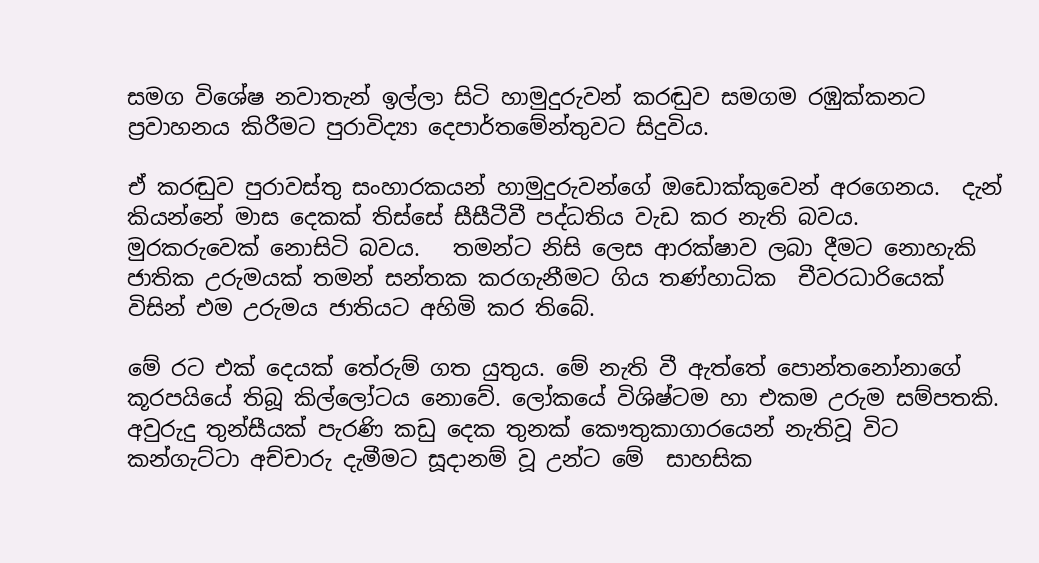සමග විශේෂ නවාතැන් ඉල්ලා සිටි හාමුදුරුවන් කරඬුව සමගම රඹුක්කනට ප්‍රවාහනය කිරීමට පුරාවිද්‍යා දෙපාර්තමේන්තුවට සිදුවිය.

ඒ කරඬුව පුරාවස්තු සංහාරකයන් හාමුදුරුවන්ගේ ඔඩොක්කුවෙන් අරගෙනය.  දැන් කියන්නේ මාස දෙකක් තිස්සේ සීසීටීවී පද්ධතිය වැඩ කර නැති බවය.  මුරකරුවෙක් නොසිටි බවය.   තමන්ට නිසි ලෙස ආරක්ෂාව ලබා දීමට නොහැකි ජාතික උරුමයක් තමන් සන්තක කරගැනීමට ගිය තණ්හාධික  චීවරධාරියෙක් විසින් එම උරුමය ජාතියට අහිමි කර තිබේ.

මේ රට එක් දෙයක් තේරුම් ගත යුතුය. මේ නැති වී ඇත්තේ පොන්තනෝනාගේ කූරපයියේ තිබූ කිල්ලෝටය නොවේ. ලෝකයේ විශිෂ්ටම හා එකම උරුම සම්පතකි. අවුරුදු තුන්සීයක් පැරණි කඩු දෙක තුනක් කෞතුකාගාරයෙන් නැතිවූ විට කන්ගැට්ටා අච්චාරු දැමීමට සූදානම් වූ උන්ට මේ  සාහසික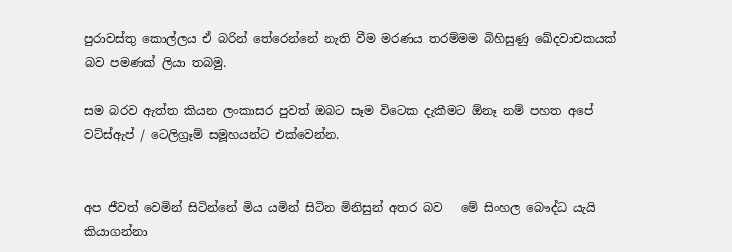පුරාවස්තු කොල්ලය ඒ බරින් තේරෙන්නේ නැති වීම මරණය තරම්මම බිහිසුණු ඛේදවාචකයක් බව පමණක් ලියා තබමු.

සම බරව ඇත්ත කියන ලංකාසර පුවත් ඔබට සෑම විටෙක දැකීමට ඕනෑ නම් පහත අපේ වට්ස්ඇප් / ටෙලිග්‍රෑම් සමූහයන්ට එක්වෙන්න.


අප ජීවත් වෙමින් සිටින්නේ මිය යමින් සිටින මිනිසුන් අතර බව   මේ සිංහල බෞද්ධ යැයි කියාගන්නා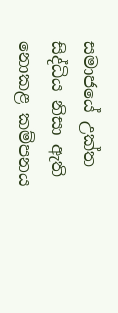සමාජයේ උක්ත සිද්ධිය නිසා ඇති නොකළ කම්පනය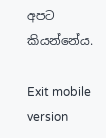අපට කියන්නේය.

Exit mobile version